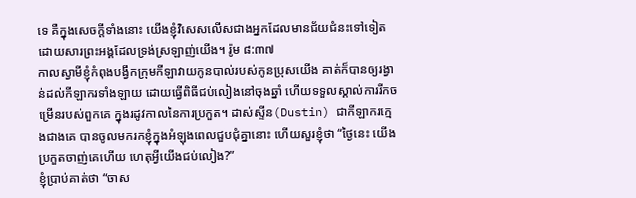ទេ គឺក្នុងសេចក្តីទាំងនោះ យើងខ្ញុំវិសេសលើសជាងអ្នកដែលមានជ័យជំនះទៅទៀត ដោយសារព្រះអង្គដែលទ្រង់ស្រឡាញ់យើង។ រ៉ូម ៨:៣៧
កាលស្វាមីខ្ញុំកំពុងបង្វឹកក្រុមកីឡាវាយកូនបាល់របស់កូនប្រុសយើង គាត់ក៏បានឲ្យរង្វាន់ដល់កីឡាករទាំងឡាយ ដោយធ្វើពិធីជប់លៀងនៅចុងឆ្នាំ ហើយទទួលស្គាល់ការរីកចម្រើនរបស់ពួកគេ ក្នុងរដូវកាលនៃការប្រកួត។ ដាស់ស្ទីន(Dustin) ជាកីឡាករក្មេងជាងគេ បានចូលមករកខ្ញុំក្នុងអំឡុងពេលជួបជុំគ្នានោះ ហើយសួរខ្ញុំថា “ថ្ងៃនេះ យើងប្រកួតចាញ់គេហើយ ហេតុអ្វីយើងជប់លៀង?”
ខ្ញុំប្រាប់គាត់ថា “ចាស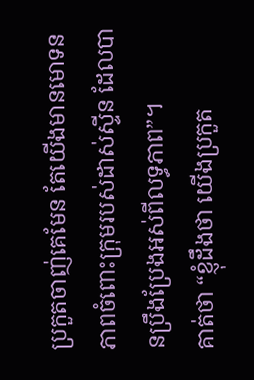ប្រកួតចាញ់គេមែន តែយើងមានមោទនភាពចំពោះក្រុមរបស់ដាស់ស្ទីន ដែលបានប្រឹងប្រែងអស់ពីលទ្ធភាព”។
គាត់ថា “ខ្ញុំដឹងថា យើងប្រកួត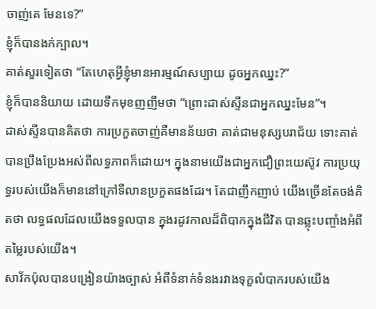ចាញ់គេ មែនទេ?”
ខ្ញុំក៏បានងក់ក្បាល។
គាត់សួរទៀតថា “តែហេតុអ្វីខ្ញុំមានអារម្មណ៍សប្បាយ ដូចអ្នកឈ្នះ?”
ខ្ញុំក៏បាននិយាយ ដោយទឹកមុខញញឹមថា “ព្រោះដាស់ស្ទីនជាអ្នកឈ្នះមែន”។
ដាស់ស្ទីនបានគិតថា ការប្រកួតចាញ់គឺមានន័យថា គាត់ជាមនុស្សបរាជ័យ ទោះគាត់បានប្រឹងប្រែងអស់ពីលទ្ធភាពក៏ដោយ។ ក្នុងនាមយើងជាអ្នកជឿព្រះយេស៊ូវ ការប្រយុទ្ធរបស់យើងក៏មាននៅក្រៅទីលានប្រកួតផងដែរ។ តែជាញឹកញាប់ យើងច្រើនតែចង់គិតថា លទ្ធផលដែលយើងទទួលបាន ក្នុងរដូវកាលដ៏ពិបាកក្នុងជីវិត បានឆ្លុះបញ្ចាំងអំពីតម្លៃរបស់យើង។
សាវ័កប៉ុលបានបង្រៀនយ៉ាងច្បាស់ អំពីទំនាក់ទំនងរវាងទុក្ខលំបាករបស់យើង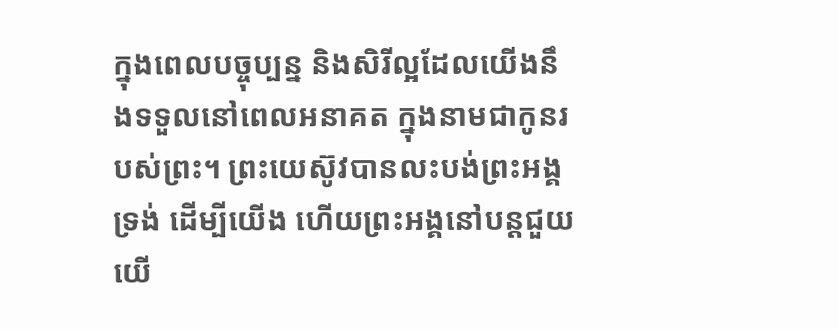ក្នុងពេលបច្ចុប្បន្ន និងសិរីល្អដែលយើងនឹងទទួលនៅពេលអនាគត ក្នុងនាមជាកូនរបស់ព្រះ។ ព្រះយេស៊ូវបានលះបង់ព្រះអង្គទ្រង់ ដើម្បីយើង ហើយព្រះអង្គនៅបន្តជួយយើ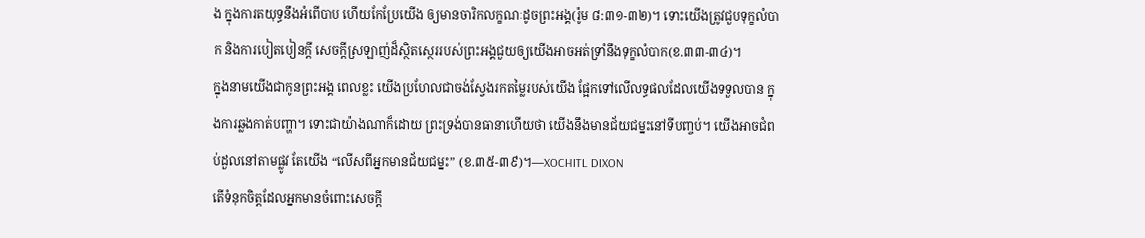ង ក្នុងការតយុទ្ធនឹងអំពើបាប ហើយកែប្រែយើង ឲ្យមានចារិកលក្ខណៈដូចព្រះអង្គ(រ៉ូម ៨:៣១-៣២)។ ទោះយើងត្រូវជួបទុក្ខលំបាក និងការបៀតបៀនក្តី សេចក្តីស្រឡាញ់ដ៏ស្ថិតស្ថេររបស់ព្រះអង្គជួយឲ្យយើងអាចអត់ទ្រាំនឹងទុក្ខលំបាក(ខ.៣៣-៣៤)។
ក្នុងនាមយើងជាកូនព្រះអង្គ ពេលខ្លះ យើងប្រហែលជាចង់ស្វែងរកតម្លៃរបស់យើង ផ្អែកទៅលើលទ្ធផលដែលយើងទទួលបាន ក្នុងការឆ្លងកាត់បញ្ហា។ ទោះជាយ៉ាងណាក៏ដោយ ព្រះទ្រង់បានធានាហើយថា យើងនឹងមានជ័យជម្នះនៅទីបញ្ចប់។ យើងអាចជំពប់ដួលនៅតាមផ្លូវ តែយើង “លើសពីអ្នកមានជ័យជម្នះ” (ខ.៣៥-៣៩)។—XOCHITL DIXON
តើទំនុកចិត្តដែលអ្នកមានចំពោះសេចក្តី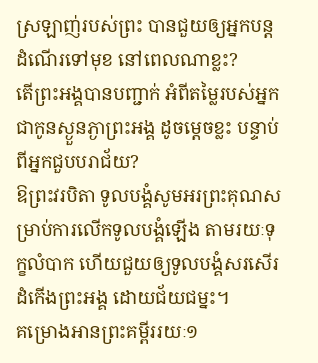ស្រឡាញ់របស់ព្រះ បានជួយឲ្យអ្នកបន្តដំណើរទៅមុខ នៅពេលណាខ្លះ?
តើព្រះអង្គបានបញ្ជាក់ អំពីតម្លៃរបស់អ្នកជាកូនស្ងួនភ្ងាព្រះអង្គ ដូចម្តេចខ្លះ បន្ទាប់ពីអ្នកជួបបរាជ័យ?
ឱព្រះវរបិតា ទូលបង្គំសូមអរព្រះគុណសម្រាប់ការលើកទូលបង្គំឡើង តាមរយៈទុក្ខលំបាក ហើយជួយឲ្យទូលបង្គំសរសើរដំកើងព្រះអង្គ ដោយជ័យជម្នះ។
គម្រោងអានព្រះគម្ពីររយៈ១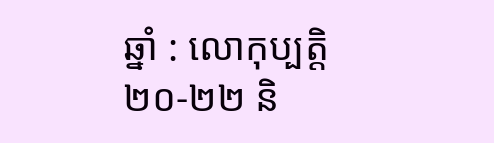ឆ្នាំ : លោកុប្បត្តិ ២០-២២ និ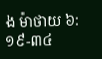ង ម៉ាថាយ ៦:១៩-៣៤